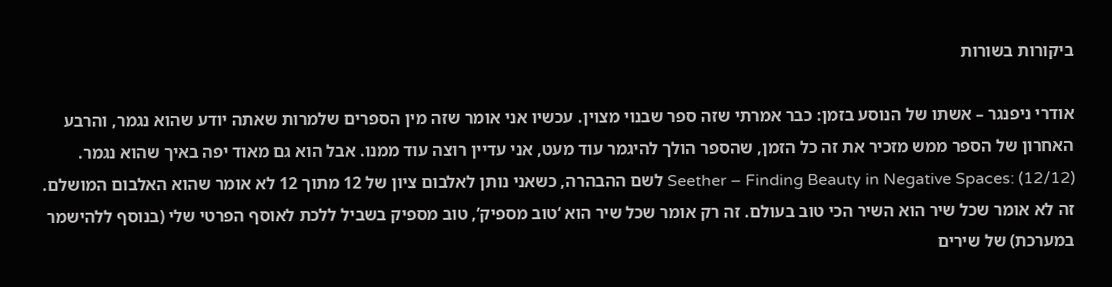ביקורות בשורות

אודרי ניפנגר – אשתו של הנוסע בזמן: כבר אמרתי שזה ספר שבנוי מצוין. עכשיו אני אומר שזה מין הספרים שלמרות שאתה יודע שהוא נגמר, והרבע האחרון של הספר ממש מזכיר את זה כל הזמן, שהספר הולך להיגמר עוד מעט, אני עדיין רוצה עוד ממנו. אבל הוא גם מאוד יפה באיך שהוא נגמר. Seether – Finding Beauty in Negative Spaces: (12/12) לשם ההבהרה, כשאני נותן לאלבום ציון של 12 מתוך 12 לא אומר שהוא האלבום המושלם. זה לא אומר שכל שיר הוא השיר הכי טוב בעולם. זה רק אומר שכל שיר הוא ‘טוב מספיק’, טוב מספיק בשביל ללכת לאוסף הפרטי שלי (בנוסף ללהישמר במערכת) של שירים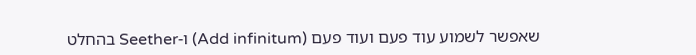שאפשר לשמוע עוד פעם ועוד פעם (Add infinitum) ו-Seether בהחלט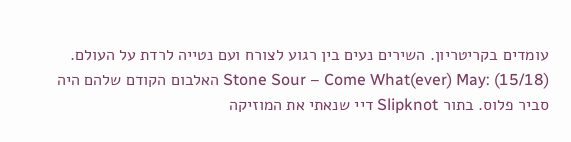עומדים בקריטריון. השירים נעים בין רגוע לצורח ועם נטייה לרדת על העולם. Stone Sour – Come What(ever) May: (15/18) האלבום הקודם שלהם היה סביר פלוס. בתור Slipknot דיי שנאתי את המוזיקה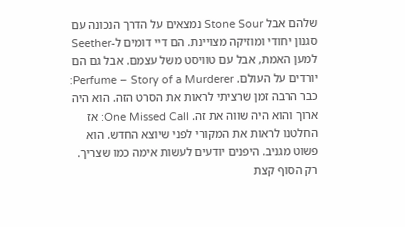שלהם אבל Stone Sour נמצאים על הדרך הנכונה עם סגנון יחודי ומוזיקה מצויינת. הם דיי דומים ל-Seether למען האמת, אבל עם טוויסט משל עצמם. אבל גם הם יורדים על העולם. Perfume – Story of a Murderer: כבר הרבה זמן שרציתי לראות את הסרט הזה. הוא היה ארוך והוא היה שווה את זה. One Missed Call: אז החלטנו לראות את המקורי לפני שיוצא החדש. הוא פשוט מגניב. היפנים יודעים לעשות אימה כמו שצריך. רק הסוף קצת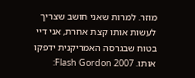מוזר. למרות שאני חושב שצריך לעשות אותו קצת אחרת, אני דיי בטוח שבגרסה האמריקנית ידפקו אותו. Flash Gordon 2007: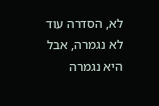לא, הסדרה עוד לא נגמרה, אבל היא נגמרה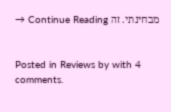מבחינתי. זה Continue Reading →


Posted in Reviews by with 4 comments.